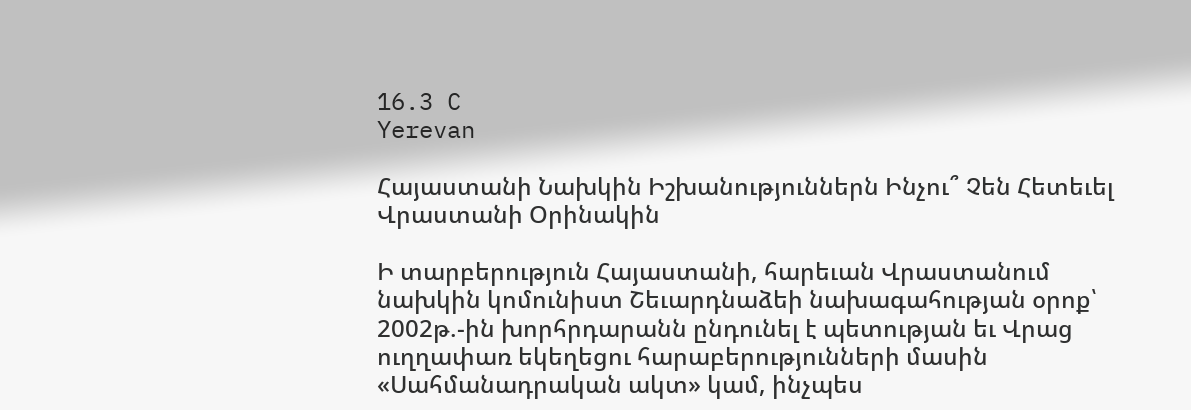16.3 C
Yerevan

Հայաստանի Նախկին Իշխանություններն Ինչու՞ Չեն Հետեւել Վրաստանի Օրինակին

Ի տարբերություն Հայաստանի, հարեւան Վրաստանում նախկին կոմունիստ Շեւարդնաձեի նախագահության օրոք՝ 2002թ.-ին խորհրդարանն ընդունել է պետության եւ Վրաց ուղղափառ եկեղեցու հարաբերությունների մասին «Սահմանադրական ակտ» կամ, ինչպես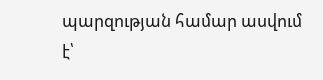պարզության համար ասվում է՝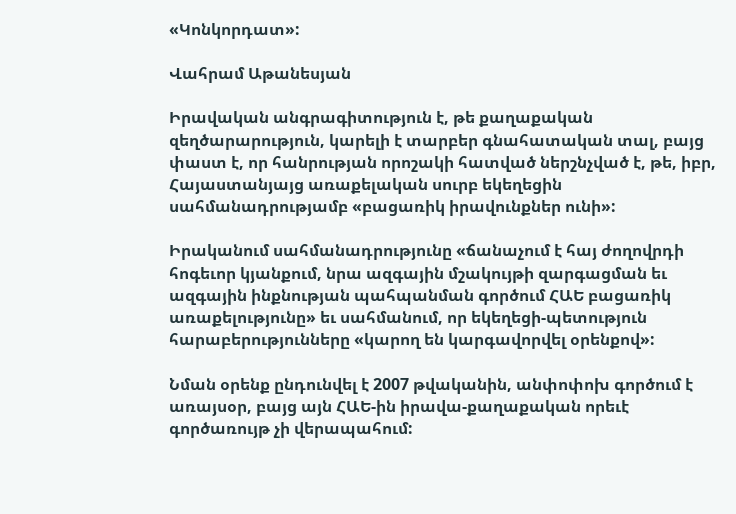«Կոնկորդատ»:

Վահրամ Աթանեսյան

Իրավական անգրագիտություն է, թե քաղաքական զեղծարարություն, կարելի է տարբեր գնահատական տալ, բայց փաստ է, որ հանրության որոշակի հատված ներշնչված է, թե, իբր, Հայաստանյայց առաքելական սուրբ եկեղեցին սահմանադրությամբ «բացառիկ իրավունքներ ունի»:

Իրականում սահմանադրությունը «ճանաչում է հայ ժողովրդի հոգեւոր կյանքում, նրա ազգային մշակույթի զարգացման եւ ազգային ինքնության պահպանման գործում ՀԱԵ բացառիկ առաքելությունը» եւ սահմանում, որ եկեղեցի-պետություն հարաբերությունները «կարող են կարգավորվել օրենքով»:

Նման օրենք ընդունվել է 2007 թվականին, անփոփոխ գործում է առայսօր, բայց այն ՀԱԵ-ին իրավա-քաղաքական որեւէ գործառույթ չի վերապահում: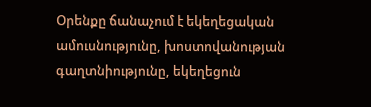Օրենքը ճանաչում է եկեղեցական ամուսնությունը, խոստովանության գաղտնիությունը, եկեղեցուն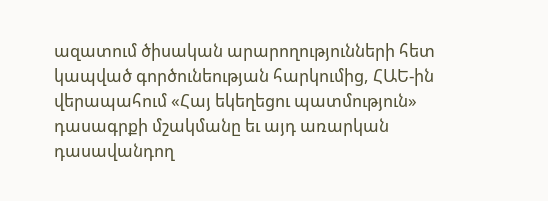ազատում ծիսական արարողությունների հետ կապված գործունեության հարկումից, ՀԱԵ-ին վերապահում «Հայ եկեղեցու պատմություն» դասագրքի մշակմանը եւ այդ առարկան դասավանդող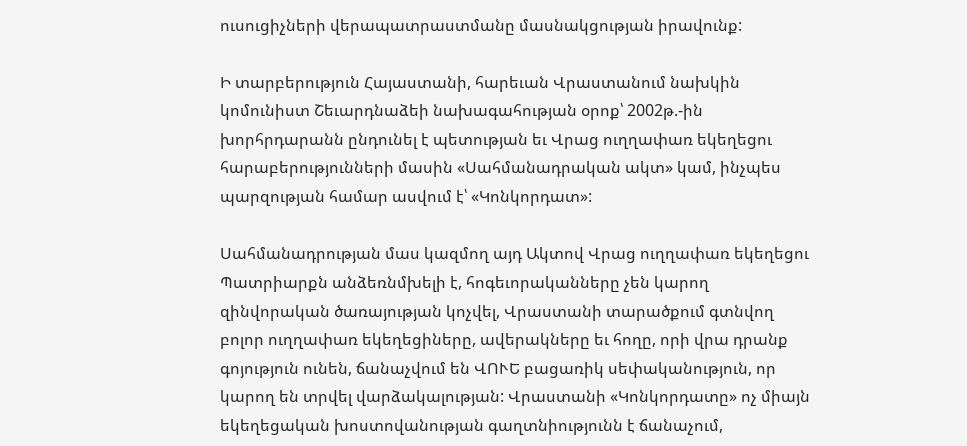ուսուցիչների վերապատրաստմանը մասնակցության իրավունք:

Ի տարբերություն Հայաստանի, հարեւան Վրաստանում նախկին կոմունիստ Շեւարդնաձեի նախագահության օրոք՝ 2002թ.-ին խորհրդարանն ընդունել է պետության եւ Վրաց ուղղափառ եկեղեցու հարաբերությունների մասին «Սահմանադրական ակտ» կամ, ինչպես պարզության համար ասվում է՝ «Կոնկորդատ»:

Սահմանադրության մաս կազմող այդ Ակտով Վրաց ուղղափառ եկեղեցու Պատրիարքն անձեռնմխելի է, հոգեւորականները չեն կարող զինվորական ծառայության կոչվել, Վրաստանի տարածքում գտնվող բոլոր ուղղափառ եկեղեցիները, ավերակները եւ հողը, որի վրա դրանք գոյություն ունեն, ճանաչվում են ՎՈՒԵ բացառիկ սեփականություն, որ կարող են տրվել վարձակալության: Վրաստանի «Կոնկորդատը» ոչ միայն եկեղեցական խոստովանության գաղտնիությունն է ճանաչում,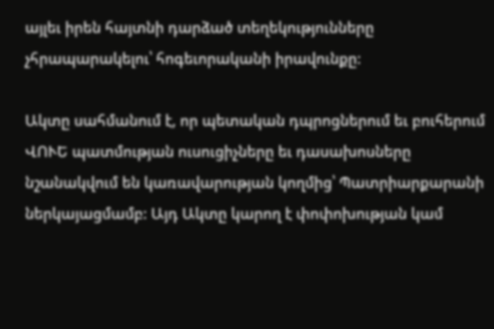այլեւ իրեն հայտնի դարձած տեղեկությունները չհրապարակելու՝ հոգեւորականի իրավունքը:

Ակտը սահմանում է, որ պետական դպրոցներում եւ բուհերում ՎՈՒԵ պատմության ուսուցիչները եւ դասախոսները  նշանակվում են կառավարության կողմից՝ Պատրիարքարանի ներկայացմամբ: Այդ Ակտը կարող է փոփոխության կամ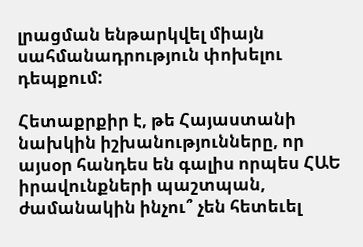լրացման ենթարկվել միայն սահմանադրություն փոխելու դեպքում:

Հետաքրքիր է, թե Հայաստանի նախկին իշխանությունները, որ այսօր հանդես են գալիս որպես ՀԱԵ իրավունքների պաշտպան, ժամանակին ինչու՞ չեն հետեւել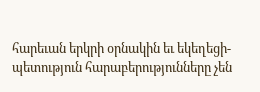հարեւան երկրի օրնակին եւ եկեղեցի-պետություն հարաբերությունները չեն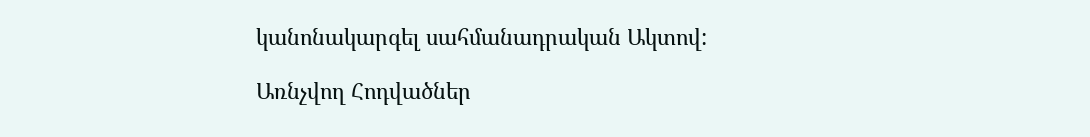կանոնակարգել սահմանադրական Ակտով:

Առնչվող Հոդվածներ